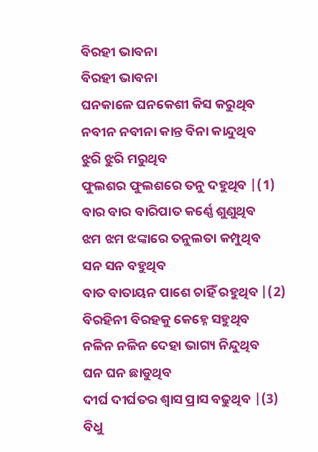ବିରହୀ ଭାବନା
ବିରହୀ ଭାବନା
ଘନକାଳେ ଘନକେଶୀ କିସ କରୁଥିବ
ନବୀନ ନବୀନା କାନ୍ତ ବିନା କାନ୍ଦୁଥିବ
ଝୁରି ଝୁରି ମରୁଥିବ
ଫୁଲଶର ଫୁଲଶରେ ତନୁ ଦହୁଥିବ |(1)
ବାର ବାର ବାରିପାତ କର୍ଣ୍ଣେ ଶୁଣୁଥିବ
ଝମ ଝମ ଝଙ୍କାରେ ତନୁଲତା କମ୍ପୁଥିବ
ସନ ସନ ବହୁଥିବ
ବାତ ବାତାୟନ ପାଶେ ଚାହିଁ ରହୁଥିବ |(2)
ବିରହିନୀ ବିରହକୁ କେହ୍ନେ ସହୁଥିବ
ନଳିନ ନଳିନ ଦେହା ଭାଗ୍ୟ ନିନ୍ଦୁଥିବ
ଘନ ଘନ ଛାଡୁଥିବ
ଦୀର୍ଘ ଦୀର୍ଘତର ଶ୍ୱାସ ପ୍ରାସ ବଢୁଥିବ |(3)
ବିଧୁ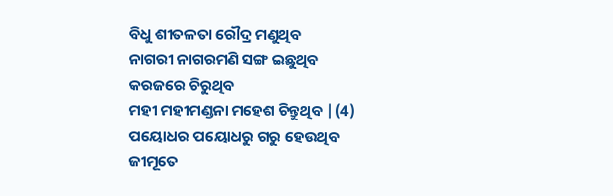ବିଧୁ ଶୀତଳତା ରୌଦ୍ର ମଣୁଥିବ
ନାଗରୀ ନାଗରମଣି ସଙ୍ଗ ଇଛୁଥିବ
କରଜରେ ଚିରୁଥିବ
ମହୀ ମହୀମଣ୍ଡନା ମହେଶ ଚିନ୍ତୁଥିବ |(4)
ପୟୋଧର ପୟୋଧରୁ ଗରୁ ହେଉଥିବ
ଜୀମୂତେ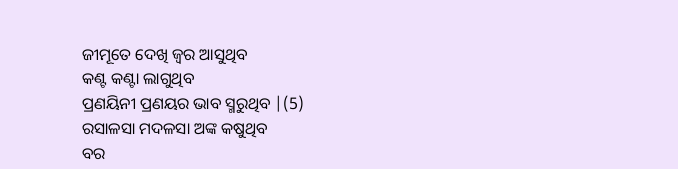ଜୀମୂତେ ଦେଖି ଜ୍ଵର ଆସୁଥିବ
କଣ୍ଟ କଣ୍ଟା ଲାଗୁଥିବ
ପ୍ରଣୟିନୀ ପ୍ରଣୟର ଭାବ ସ୍ମରୁଥିବ |(5)
ରସାଳସା ମଦଳସା ଅଙ୍କ କଷୁଥିବ
ବର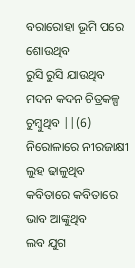ବରାରୋହା ଭୂମି ପରେ ଶୋଉଥିବ
ରୁସି ରୁସି ଯାଉଥିବ
ମଦନ କଦନ ଚିତ୍ରକଳ୍ପ ଚୁମ୍ବୁଥିବ ||(6)
ନିରୋଳାରେ ନୀରଜାକ୍ଷୀ ଲୁହ ଢାଳୁଥିବ
କବିତାରେ କବିତାରେ ଭାବ ଆଙ୍କୁଥିବ
ଲବ ଯୁଗ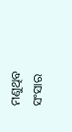ମଣୁଥିବ
ସଂସାର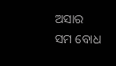ଅସାର ସମ ବୋଧ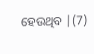ହେଉଥିବ |(7)